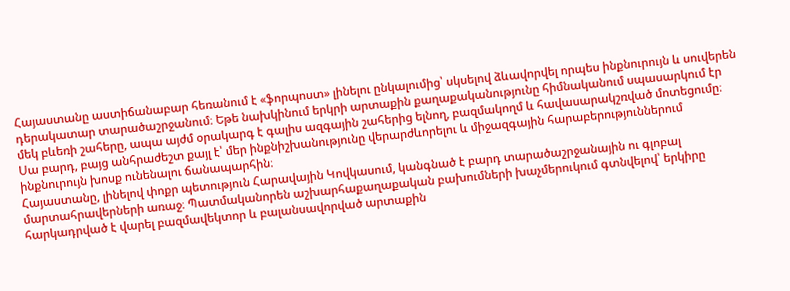Հայաստանը աստիճանաբար հեռանում է «ֆորպոստ» լինելու ընկալումից՝ սկսելով ձևավորվել որպես ինքնուրույն և սուվերեն դերակատար տարածաշրջանում։ Եթե նախկինում երկրի արտաքին քաղաքականությունը հիմնականում սպասարկում էր մեկ բևեռի շահերը, ապա այժմ օրակարգ է գալիս ազգային շահերից ելնող, բազմակողմ և հավասարակշռված մոտեցումը։ Սա բարդ, բայց անհրաժեշտ քայլ է՝ մեր ինքնիշխանությունը վերարժևորելու և միջազգային հարաբերություններում ինքնուրույն խոսք ունենալու ճանապարհին։
Հայաստանը, լինելով փոքր պետություն Հարավային Կովկասում, կանգնած է բարդ տարածաշրջանային ու գլոբալ մարտահրավերների առաջ։ Պատմականորեն աշխարհաքաղաքական բախումների խաչմերուկում գտնվելով՝ երկիրը հարկադրված է վարել բազմավեկտոր և բալանսավորված արտաքին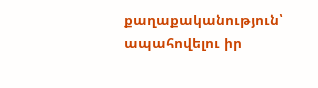քաղաքականություն՝ ապահովելու իր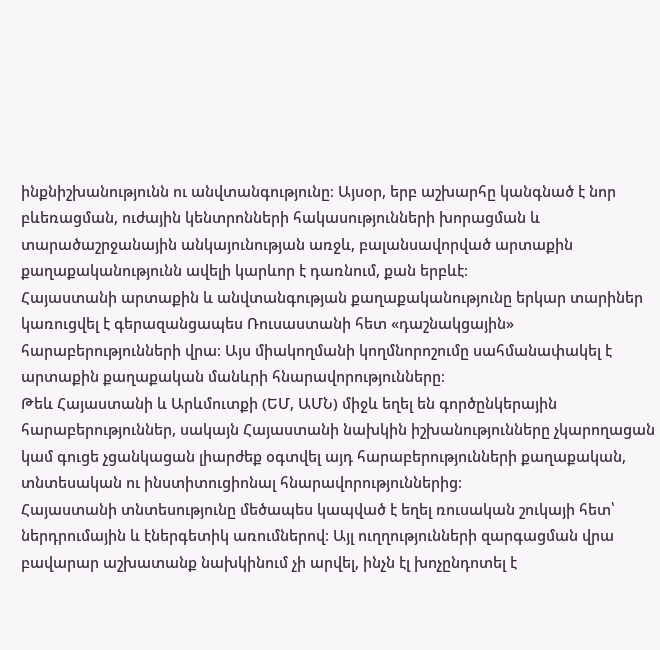ինքնիշխանությունն ու անվտանգությունը։ Այսօր, երբ աշխարհը կանգնած է նոր բևեռացման, ուժային կենտրոնների հակասությունների խորացման և տարածաշրջանային անկայունության առջև, բալանսավորված արտաքին քաղաքականությունն ավելի կարևոր է դառնում, քան երբևէ։
Հայաստանի արտաքին և անվտանգության քաղաքականությունը երկար տարիներ կառուցվել է գերազանցապես Ռուսաստանի հետ «դաշնակցային» հարաբերությունների վրա։ Այս միակողմանի կողմնորոշումը սահմանափակել է արտաքին քաղաքական մանևրի հնարավորությունները։
Թեև Հայաստանի և Արևմուտքի (ԵՄ, ԱՄՆ) միջև եղել են գործընկերային հարաբերություններ, սակայն Հայաստանի նախկին իշխանությունները չկարողացան կամ գուցե չցանկացան լիարժեք օգտվել այդ հարաբերությունների քաղաքական, տնտեսական ու ինստիտուցիոնալ հնարավորություններից։
Հայաստանի տնտեսությունը մեծապես կապված է եղել ռուսական շուկայի հետ՝ ներդրումային և էներգետիկ առումներով։ Այլ ուղղությունների զարգացման վրա բավարար աշխատանք նախկինում չի արվել, ինչն էլ խոչընդոտել է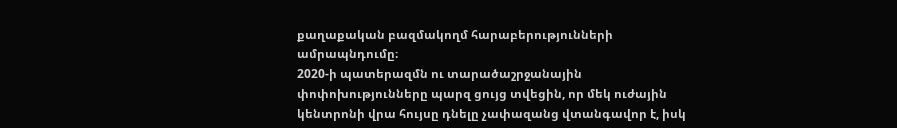քաղաքական բազմակողմ հարաբերությունների ամրապնդումը։
2020-ի պատերազմն ու տարածաշրջանային փոփոխությունները պարզ ցույց տվեցին, որ մեկ ուժային կենտրոնի վրա հույսը դնելը չափազանց վտանգավոր է, իսկ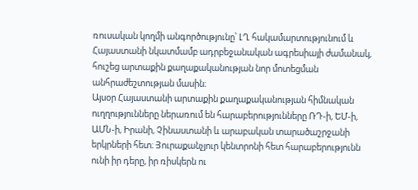ռուսական կողմի անգործությունը՝ ԼՂ հակամարտությունում և Հայաստանի նկատմամբ ադրբեջանական ագրեսիայի ժամանակ, հուշեց արտաքին քաղաքականության նոր մոտեցման անհրաժեշտության մասին։
Այսօր Հայաստանի արտաքին քաղաքականության հիմնական ուղղությունները ներառում են հարաբերությունները ՌԴ-ի, ԵՄ-ի, ԱՄՆ-ի, Իրանի, Չինաստանի և արաբական տարածաշրջանի երկրների հետ։ Յուրաքանչյուր կենտրոնի հետ հարաբերությունն ունի իր դերը, իր ռիսկերն ու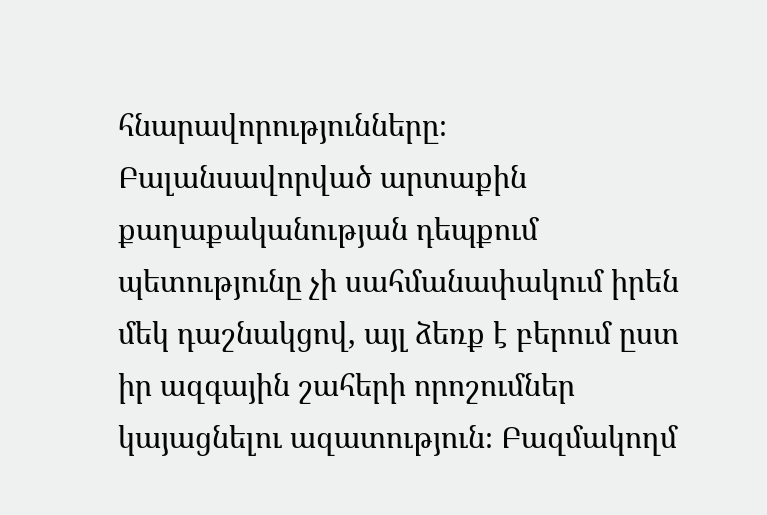հնարավորությունները։
Բալանսավորված արտաքին քաղաքականության դեպքում պետությունը չի սահմանափակում իրեն մեկ դաշնակցով, այլ ձեռք է բերում ըստ իր ազգային շահերի որոշումներ կայացնելու ազատություն։ Բազմակողմ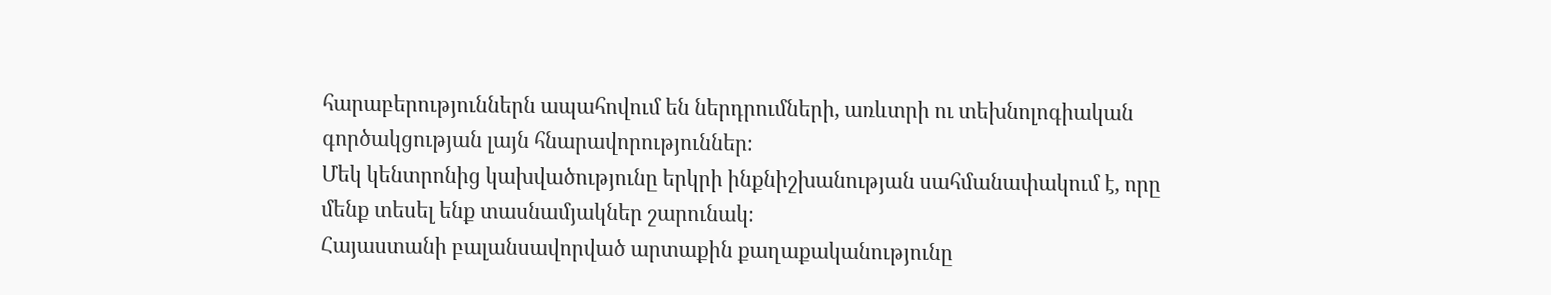հարաբերություններն ապահովում են ներդրումների, առևտրի ու տեխնոլոգիական գործակցության լայն հնարավորություններ։
Մեկ կենտրոնից կախվածությունը երկրի ինքնիշխանության սահմանափակում է, որը մենք տեսել ենք տասնամյակներ շարունակ։
Հայաստանի բալանսավորված արտաքին քաղաքականությունը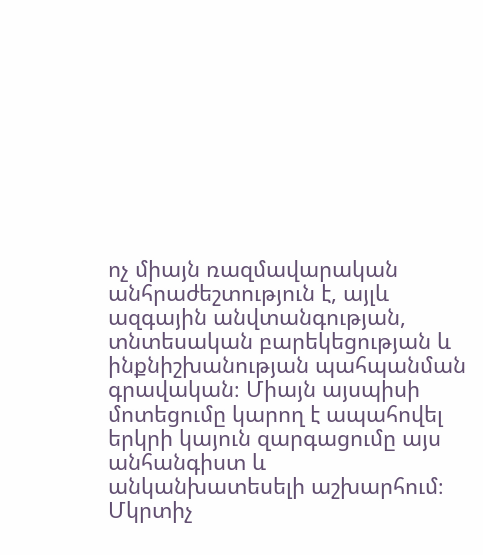ոչ միայն ռազմավարական անհրաժեշտություն է, այլև ազգային անվտանգության, տնտեսական բարեկեցության և ինքնիշխանության պահպանման գրավական։ Միայն այսպիսի մոտեցումը կարող է ապահովել երկրի կայուն զարգացումը այս անհանգիստ և անկանխատեսելի աշխարհում։
Մկրտիչ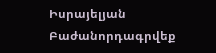Իսրայելյան
Բաժանորդագրվեք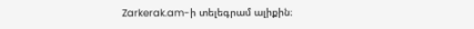Zarkerak.am-ի տելեգրամ ալիքին։